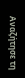Αναζήτησε τη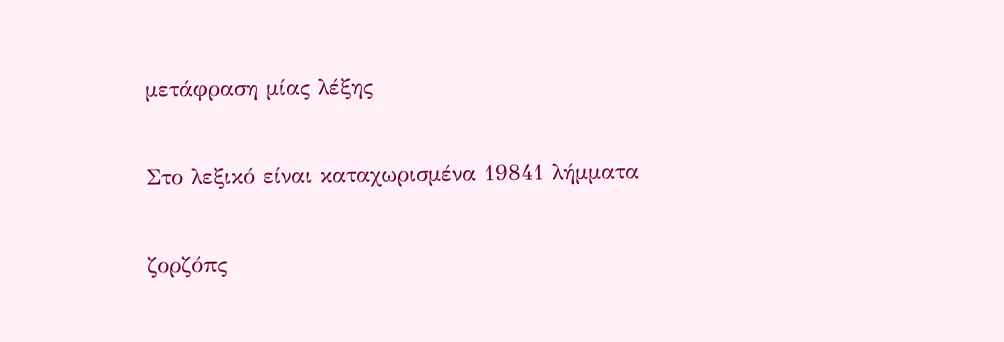μετάφραση μίας λέξης

Στο λεξικό είναι καταχωρισμένα 19841 λήμματα

ζορζόπς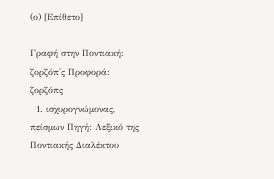(ο) [Επίθετο]

Γραφή στην Ποντιακή: ζορζόπ'ς Προφορά: ζορζόπς
  1. ισχυρογνώμονας, πείσμων Πηγή: Λεξικό της Ποντιακής Διαλέκτου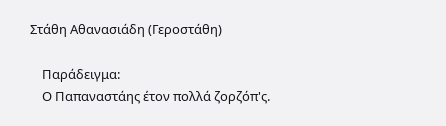Στάθη Αθανασιάδη (Γεροστάθη)

    Παράδειγμα:
    Ο Παπαναστάης έτον πολλά ζορζόπ'ς.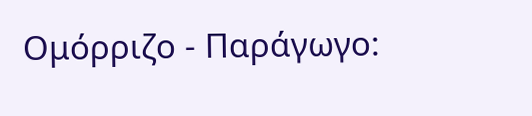Ομόρριζο - Παράγωγο: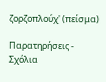ζορζοπλούχ' (πείσμα)

Παρατηρήσεις - Σχόλια